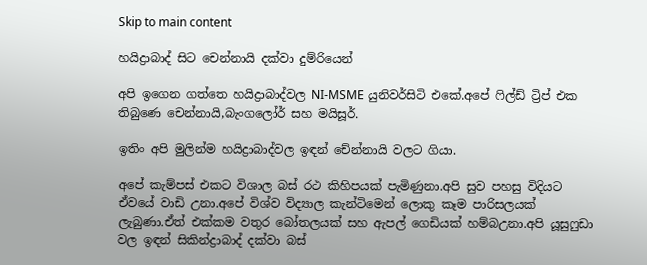Skip to main content

හයිද්‍රාබාද් සිට චෙන්නායි දක්වා දුම්රියෙන්

අපි ඉගෙන ගත්තෙ හයිද්‍රාබාද්වල NI-MSME යුනිවර්සිටි එකේ.අපේ ෆිල්ඩ් ට්‍රිප් එක තිබුණෙ චෙන්නායි,බැංගලෝර් සහ මයිසූර්.

ඉතිං අපි මුලින්ම හයිද්‍රාබාද්වල ඉඳන් චේන්නායි වලට ගියා.

අපේ කැම්පස් එකට විශාල බස් රථ කිහිපයක් පැමිණුනා.අපි සුව පහසු විදියට ඒවයේ වාඩි උනා.අපේ විශ්ව විද්‍යාල කැන්ටිමෙන් ලොකු කෑම පාරිසලයක් ලැබුණා.ඒත් එක්කම වතුර බෝතලයක් සහ ඇපල් ගෙඩියක් හම්බඋනා.අපි යූසුෆුඩා වල ඉඳන් සිකින්ද්‍රාබාද් දක්වා බස්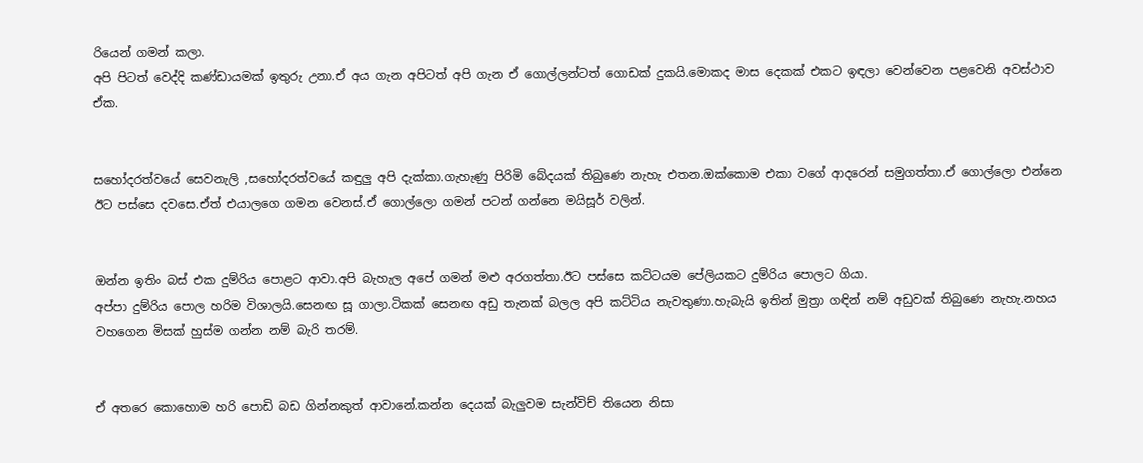රියෙන් ගමන් කලා.
අපි පිටත් වෙද්දි කණ්ඩායමක් ඉතුරු උනා.ඒ අය ගැන අපිටත් අපි ගැන ඒ ගොල්ලන්ටත් ගොඩක් දුකයි.මොකද මාස දෙකක් එකට ඉඳලා වෙන්වෙන පළවෙනි අවස්ථාව ඒක.


සහෝදරත්වයේ සෙවනැලි ,සහෝදරත්වයේ කඳුලු අපි දැක්කා.ගැහැණු පිරිමි බේදයක් තිබුණෙ නැහැ එතන.ඔක්කොම එකා වගේ ආදරෙන් සමුගත්තා.ඒ ගොල්ලො එන්නෙ ඊට පස්සෙ දවසෙ.ඒත් එයාලගෙ ගමන වෙනස්.ඒ ගොල්ලො ගමන් පටන් ගන්නෙ මයිසූර් වලින්.


ඔන්න ඉතිං බස් එක දුම්රිය පොළට ආවා.අපි බැහැල අපේ ගමන් මළු අරගත්තා.ඊට පස්සෙ කට්ටයම පේලියකට දුම්රිය පොලට ගියා.
අප්පා දුම්රිය පොල හරිම විශාලයි.සෙනඟ සූ ගාලා.ටිකක් සෙනඟ අඩු තැනක් බලල අපි කට්ටිය නැවතුණා.හැබැයි ඉතින් මුත්‍රා ගඳින් නම් අඩුවක් තිබුණෙ නැහැ.නහය වහගෙන මිසක් හුස්ම ගන්න නම් බැරි තරම්.


ඒ අතරෙ කොහොම හරි පොඩි බඩ ගින්නකුත් ආවානේ.කන්න දෙයක් බැලුවම සැන්විච් තියෙන නිසා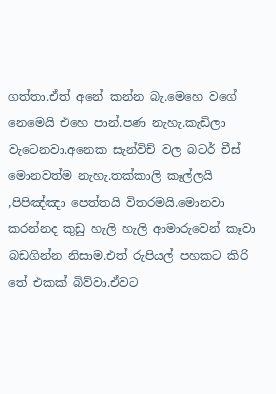ගත්තා.ඒත් අනේ කන්න බැ.මෙහෙ වගේ නෙමෙයි එහෙ පාන්.පණ නැහැ.කැඩිලා වැටෙනවා.අනෙක සැන්විච් වල බටර් චීස් මොනවත්ම නැහැ.තක්කාලි කෑල්ලයි ,පිපිඤ්ඤා පෙත්තයි විතරමයි.මොනවා කරන්නද කුඩු හැලි හැලි ආමාරුවෙන් කෑවා බඩගින්න නිසාම.එත් රුපියල් පහකට කිරි තේ එකක් බිව්වා.ඒවට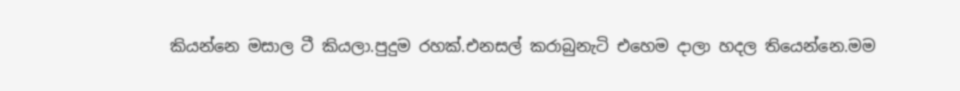කියන්නෙ මසාල ටී කියලා.පුදුම රහක්.එනසල් කරාබුනැටි එහෙම දාලා හදල තියෙන්නෙ.මම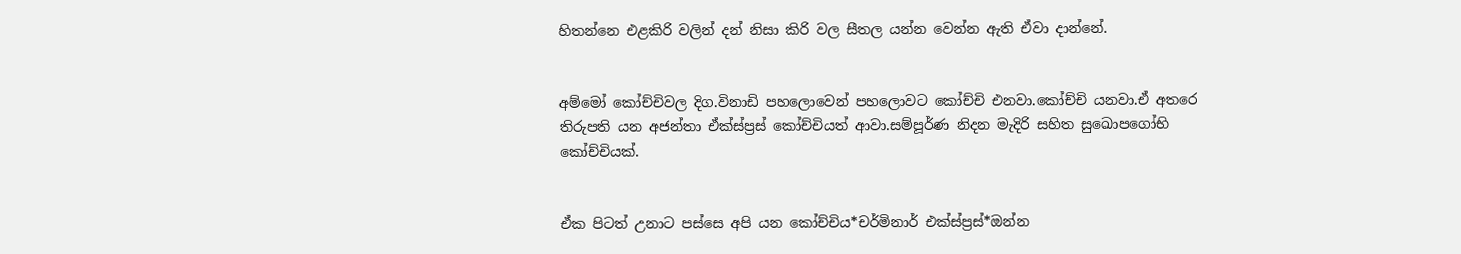හිතන්නෙ එළකිරි වලින් දන් නිසා කිරි වල සීතල යන්න වෙන්න ඇති ඒවා දාන්නේ.


අම්මෝ කෝච්චිවල දිග.විනාඩි පහලොවෙන් පහලොවට කෝච්චි එනවා.කෝච්චි යනවා.ඒ අතරෙ තිරුපති යන අජන්තා ඒක්ස්ප්‍රස් කෝච්චියත් ආවා.සම්පූර්ණ නිදන මැදිරි සහිත සුඛොපගෝභි කෝච්චියක්.


ඒක පිටත් උනාට පස්සෙ අපි යන කෝච්චිය*චර්මිනාර් එක්ස්ප්‍රස්*ඔන්න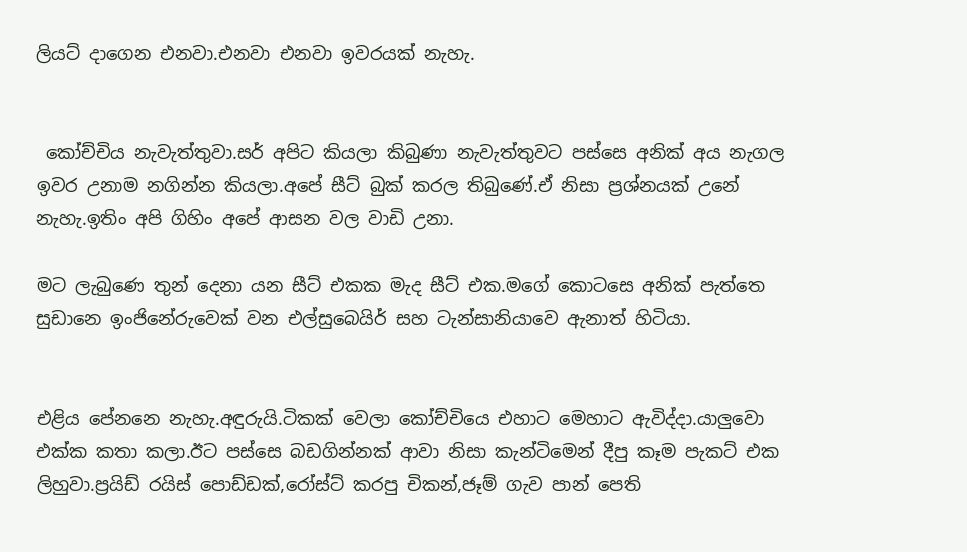ලියට් දාගෙන එනවා.එනවා එනවා ඉවරයක් නැහැ.


 කෝච්චිය නැවැත්තුවා.සර් අපිට කියලා කිබුණා නැවැත්තුවට පස්සෙ අනික් අය නැගල ඉවර උනාම නගින්න කියලා.අපේ සීට් බුක් කරල තිබුණේ.ඒ නිසා ප්‍රශ්නයක් උනේ නැහැ.ඉතිං අපි ගිහිං අපේ ආසන වල වාඩි උනා.

මට ලැබුණෙ තුන් දෙනා යන සීට් එකක මැද සීට් එක.මගේ කොටසෙ අනික් පැත්තෙ සුඩානෙ ඉංජිනේරුවෙක් වන එල්සුබෙයිර් සහ ටැන්සානියාවෙ ඇනාත් හිටියා.


එළිය පේනනෙ නැහැ.අඳුරුයි.ටිකක් වෙලා කෝච්චියෙ එහාට මෙහාට ඇවිද්දා.යාලුවො එක්ක කතා කලා.ඊට පස්සෙ බඩගින්නක් ආවා නිසා කැන්ටිමෙන් දීපු කෑම පැකට් එක ලිහුවා.ප්‍රයිඩ් රයිස් පොඩ්ඩක්,රෝස්ට් කරපු චිකන්,ජෑම් ගැව පාන් පෙති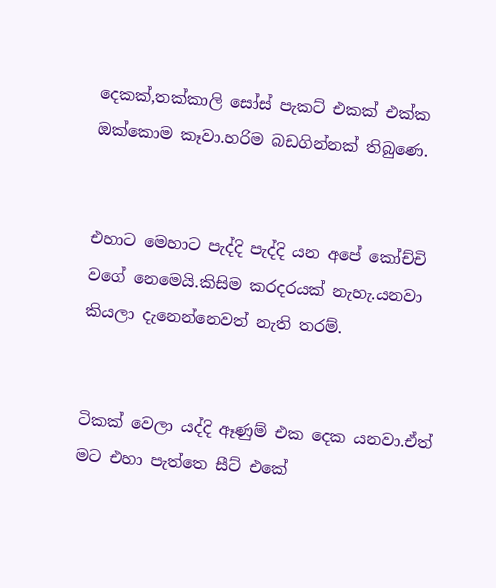දෙකක්,තක්කාලි සෝස් පැකට් එකක් එක්ක ඔක්කොම කෑවා.හරිම බඩගින්නක් තිබුණෙ.


එහාට මෙහාට පැද්දි පැද්දි යන අපේ කෝච්චි වගේ නෙමෙයි.කිසිම කරදරයක් නැහැ.යනවා කියලා දැනෙන්නෙවත් නැති තරම්.


ටිකක් වෙලා යද්දි ඈණුම් එක දෙක යනවා.ඒත් මට එහා පැත්තෙ සීට් එකේ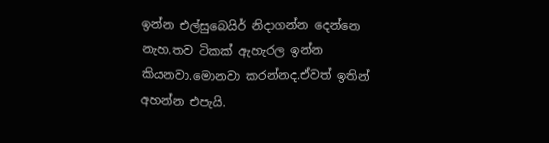ඉන්න එල්සුබෙයිර් නිදාගන්න දෙන්නෙ නැහ.තව ටිකක් ඇහැරල ඉන්න කියනවා.මොනවා කරන්නද.ඒවත් ඉතින් අහන්න එපැයි.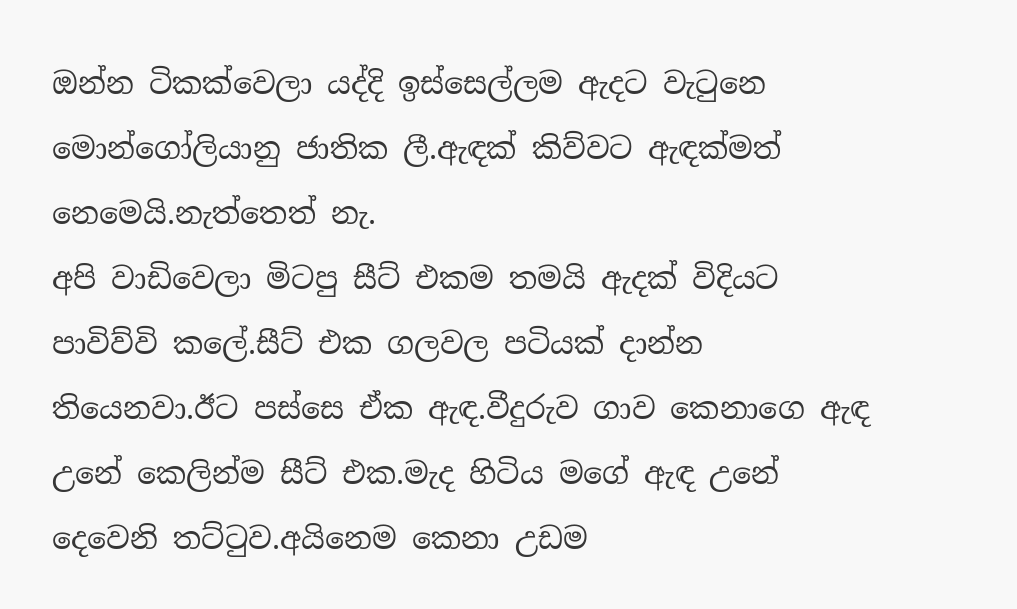ඔන්න ටිකක්වෙලා යද්දි ඉස්සෙල්ලම ඇදට වැටුනෙ මොන්ගෝලියානු ජාතික ලී.ඇඳක් කිව්වට ඇඳක්මත් නෙමෙයි.නැත්තෙත් නැ.
අපි වාඩිවෙලා මිටපු සීට් එකම තමයි ඇදක් විදියට පාවිව්වි කලේ.සීට් එක ගලවල පටියක් දාන්න තියෙනවා.ඊට පස්සෙ ඒක ඇඳ.වීදුරුව ගාව කෙනාගෙ ඇඳ උනේ කෙලින්ම සීට් එක.මැද හිටිය මගේ ඇඳ උනේ දෙවෙනි තට්ටුව.අයිනෙම කෙනා උඩම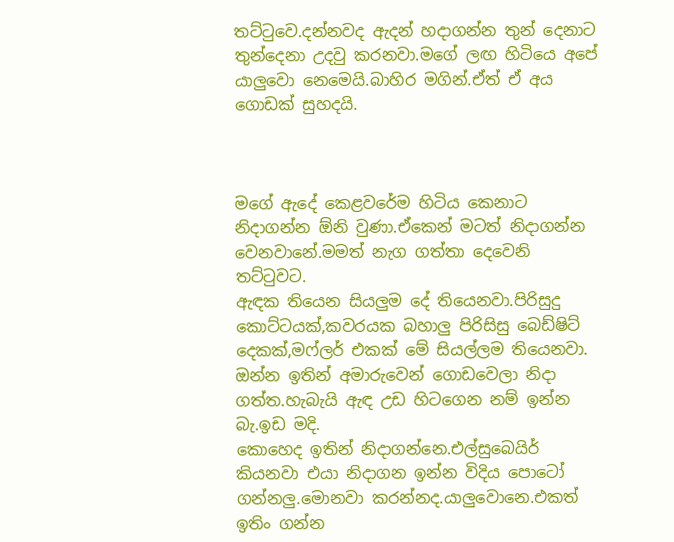තට්ටුවෙ.දන්නවද ඇදන් හදාගන්න තුන් දෙනාට තුන්දෙනා උදවු කරනවා.මගේ ලඟ හිටියෙ අපේ යාලුවො නෙමෙයි.බාහිර මගින්.ඒත් ඒ අය ගොඩක් සුහදයි.



මගේ ඇදේ කෙළවරේම හිටිය කෙනාට නිදාගන්න ඕනි වුණා.ඒකෙන් මටත් නිදාගන්න වෙනවානේ.මමත් නැග ගත්තා දෙවෙනි තට්ටුවට.
ඇඳක තියෙන සියලුම දේ තියෙනවා.පිරිසුදු කොට්ටයක්,කවරයක බහාලු පිරිසිසු බෙඩ්ෂිට් දෙකක්,මෆ්ලර් එකක් මේ සියල්ලම තියෙනවා.
ඔන්න ඉතින් අමාරුවෙන් ගොඩවෙලා නිදා ගත්ත.හැබැයි ඇඳ උඩ හිටගෙන නම් ඉන්න බැ.ඉඩ මදි.
කොහෙද ඉතින් නිදාගන්නෙ.එල්සුබෙයිර් කියනවා එයා නිදාගන ඉන්න විදිය පොටෝ ගන්නලු.මොනවා කරන්නද.යාලුවොනෙ.එකත් ඉතිං ගන්න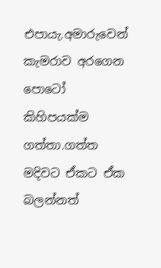එපායැ.අමාරුවෙන් කැමරාව අරගෙන පොටෝ කිහිපයක්ම ගත්තා.ගත්ත මදිවට ඒකට ඒක බලන්නත්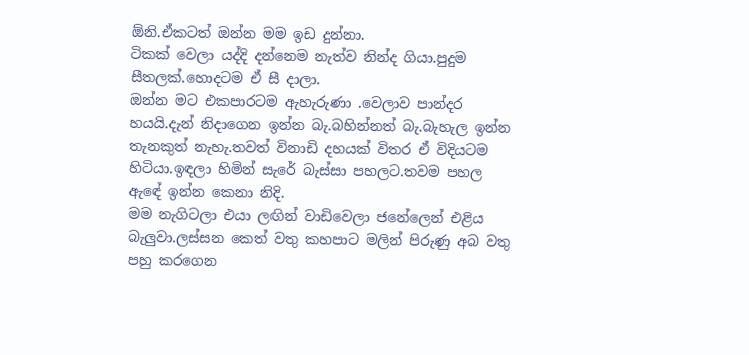ඕනි.ඒකටත් ඔන්න මම ඉඩ දුන්නා.
ටිකක් වෙලා යද්දි දන්නෙම නැත්ව නින්ද ගියා.පුදුම සීතලක්.හොදටම ඒ සී දාලා.
ඔන්න මට එකපාරටම ඇහැරුණා .වෙලාව පාන්දර හයයි.දැන් නිදාගෙන ඉන්න බැ.බහින්නත් බැ.බැහැල ඉන්න තැනකුත් නැහැ.තවත් විනාඩි දහයක් විතර ඒ විදියටම හිටියා.ඉඳලා හිමින් සැරේ බැස්සා පහලට.තවම පහල ඇඳේ ඉන්න කෙනා නිදි.
මම නැගිටලා එයා ලඟින් වාඩිවෙලා ජනේලෙන් එළිය බැලුවා.ලස්සන කෙත් වතු කහපාට මලින් පිරුණු අබ වතු පහු කරගෙන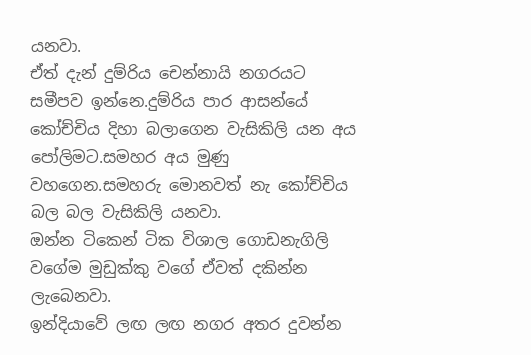යනවා.
ඒත් දැන් දුම්රිය චෙන්නායි නගරයට සමීපව ඉන්නෙ.දුම්රිය පාර ආසන්යේ කෝච්චිය දිහා බලාගෙන වැසිකිලි යන අය පෝලිමට.සමහර අය මුණු වහගෙන.සමහරු මොනවත් නැ කෝච්චිය බල බල වැසිකිලි යනවා.
ඔන්න ටිකෙන් ටික විශාල ගොඩනැගිලි වගේම මුඩුක්කු වගේ ඒවත් දකින්න ලැබෙනවා.
ඉන්දියාවේ ලඟ ලඟ නගර අතර දුවන්න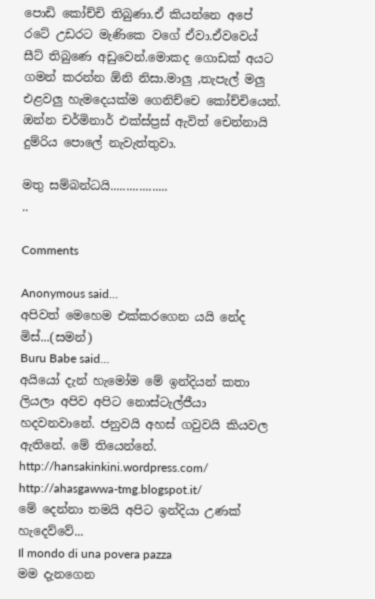පොඩි කෝච්චි තිබුණා.ඒ කියන්නෙ අපේ රටේ උඩරට මැණිකෙ වගේ ඒවා.ඒවවෙය් සීට් තිබුණෙ අඩුවෙන්.මොකද ගොඩක් අයට ගමන් කරන්න ඕනි නිසා.මාලු ,තැපැල් මලු එළවලු හැමදෙයක්ම ගෙනිච්චෙ කෝච්චියෙන්.
ඔන්න චර්මිනාර් එක්ස්ප්‍රස් ඇවිත් චෙන්නායි දුම්රිය පොලේ නැවැත්තුවා.

මතු සම්බන්ධයි..................
..

Comments

Anonymous said…
අපිවත් මෙහෙම එක්කරගෙන යයි නේද මිස්...(සමන්)
Buru Babe said…
අයියෝ දැන් හැමෝම මේ ඉන්දියන් කතා ලියලා අපිව අපිට නොස්ටැල්ජීයා හදවනවානේ. ජනුවයි අහස් ගවුවයි කියවල ඇතිනේ. මේ තියෙන්නේ.
http://hansakinkini.wordpress.com/
http://ahasgawwa-tmg.blogspot.it/
මේ දෙන්නා තමයි අපිට ඉන්දියා උණක් හැදෙව්වේ...
Il mondo di una povera pazza
මම දැනගෙන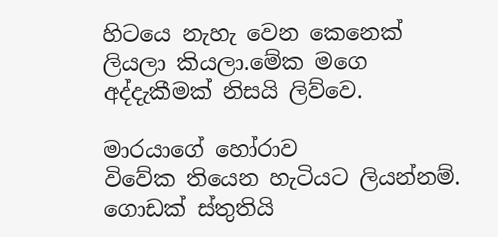හිටයෙ නැහැ වෙන කෙනෙක් ලියලා කියලා.මේක මගෙ අද්දැකීමක් නිසයි ලිව්වෙ.

මාරයාගේ හෝරාව
විවේක තියෙන හැටියට ලියන්නම්.
ගොඩක් ස්තුතියි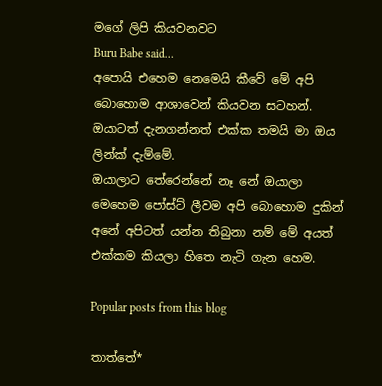මගේ ලිපි කියවනවට
Buru Babe said…
අපොයි එහෙම නෙමෙයි කීවේ මේ අපි බොහොම ආශාවෙන් කියවන සටහන්. ඔයාටත් දැනගන්නත් එක්ක තමයි මා ඔය ලින්ක් දැම්මේ.
ඔයාලාට තේරෙන්නේ නෑ නේ ඔයාලා මෙහෙම පෝස්ට් ලීවම අපි බොහොම දුකින් අනේ අපිටත් යන්න තිබුනා නම් මේ අයත් එක්කම කියලා හිතෙ නැටි ගැන හෙම.

Popular posts from this blog

තාත්තේ*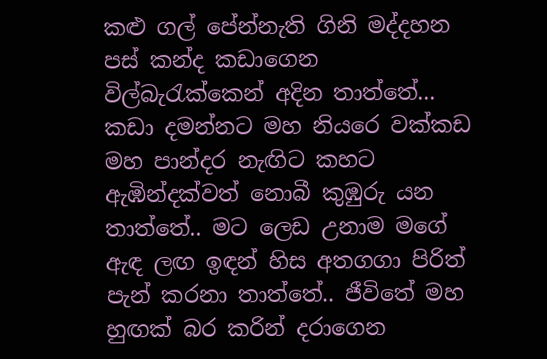කළු ගල් පේන්නැති ගිනි මද්දහන පස් කන්ද කඩාගෙන විල්බැරැක්කෙන් අදින තාත්තේ... කඩා දමන්නට මහ නියරෙ වක්කඩ  මහ පාන්දර නැඟිට කහට ඇඹින්දක්වත් නොබී කුඹුරු යන තාත්තේ.. මට ලෙඩ උනාම මගේ ඇඳ ලඟ ඉඳන් හිස අතගගා පිරිත් පැන් කරනා තාත්තේ.. ජීවිතේ මහ හුඟක් බර කරින් දරාගෙන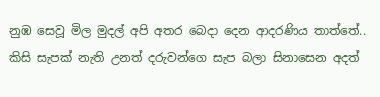නුඹ සෙවූ මිල මුදල් අපි අතර බෙදා දෙන ආදරණිය තාත්තේ.. කිසි සැපක් නැති උනත් දරුවන්ගෙ සැප බලා සිනාසෙන අදත්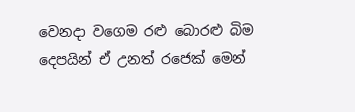වෙනදා වගෙම රළු බොරළු බිම දෙපයින් ඒ උනත් රජෙක් මෙන්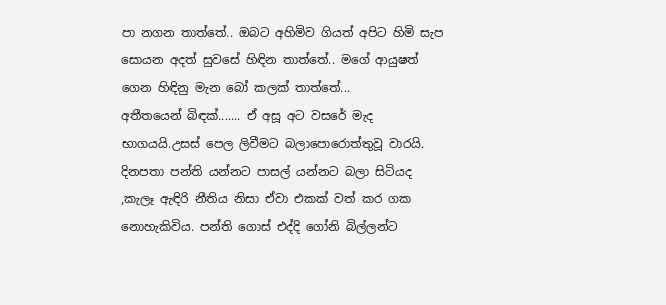පා නගන තාත්තේ.. ඔබට අහිමිව ගියත් අපිට හිමි සැප සොයන අදත් සුවසේ හිඳින තාත්තේ.. මගේ ආයුෂත් ගෙන හිඳිනු මැන බෝ කලක් තාත්තේ...
අතීතයෙන් බිඳක්....... ඒ අසූ අට වසරේ මැද භාගයයි.උසස් පෙල ලිවීමට බලාපොරොත්තුවූ වාරයි. දිනපතා පන්ති යන්නට පාසල් යන්නට බලා සිටියද ,කැලෑ ඇඳිරි නීතිය නිසා ඒවා එකක් වත් කර ගක නොහැකිවිය. පන්ති ගොස් එද්දි ගෝනි බිල්ලන්ට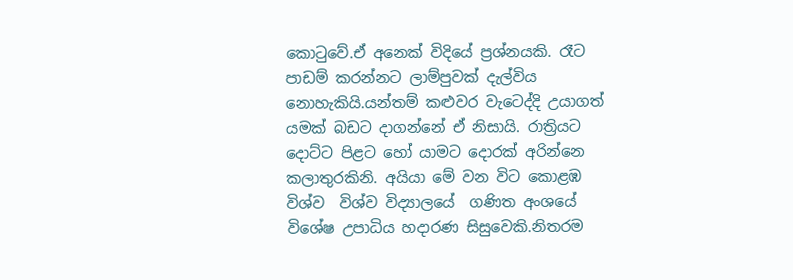කොටුවේ.ඒ අනෙක් විදියේ ප්‍රශ්නයකි. රෑට පාඩම් කරන්නට ලාම්පුවක් දැල්විය නොහැකියි.යන්තම් කළුවර වැටෙද්දි උයාගත් යමක් බඩට දාගන්නේ ඒ නිසායි. රාත්‍රියට දොට්ට පිළට හෝ යාමට දොරක් අරින්නෙ කලාතුරකිනි. අයියා මේ වන විට කොළඹ විශ්ව  විශ්ව විද්‍යාලයේ  ගණිත අංශයේ විශේෂ උපාධිය හදාරණ සිසුවෙකි.නිතරම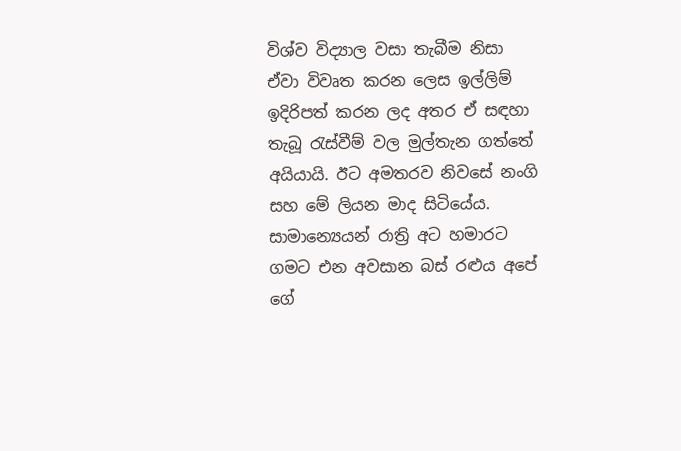විශ්ව විද්‍යාල වසා තැබීම නිසා ඒවා විවෘත කරන ලෙස ඉල්ලිම් ඉදිරිපත් කරන ලද අතර ඒ සඳහා තැබූ රැස්වීම් වල මුල්තැන ගත්තේ අයියායි. ඊට අමතරව නිවසේ නංගි සහ මේ ලියන මාද සිටියේය. සාමාන්‍යෙයන් රාත්‍රි අට හමාරට ගමට එන අවසාන බස් රළුය අපේ ගේ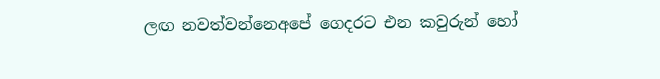ලඟ නවත්වන්නෙඅපේ ගෙදරට එන කවුරුන් හෝ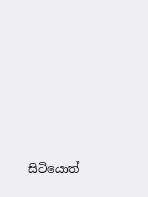සිටියොත්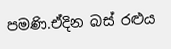පමණි.ඒදින බස් රළුය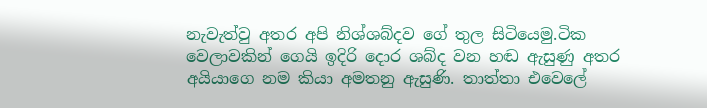නැවැත්වු අතර අපි නිශ්ශබ්දව ගේ තුල සිටියෙමු.ටික වෙලාවකින් ගෙයි ඉදිරි දොර ශබ්ද වන හඬ ඇසුණු අතර අයියාගෙ නම කියා අමතනු ඇසුණි. තාත්තා එවෙලේ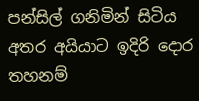පන්සිල් ගනිමින් සිටිය අතර අයියාට ඉදිරි දොර තහනම්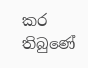කර තිබුණේ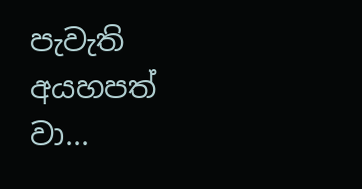පැවැති අයහපත් වා...